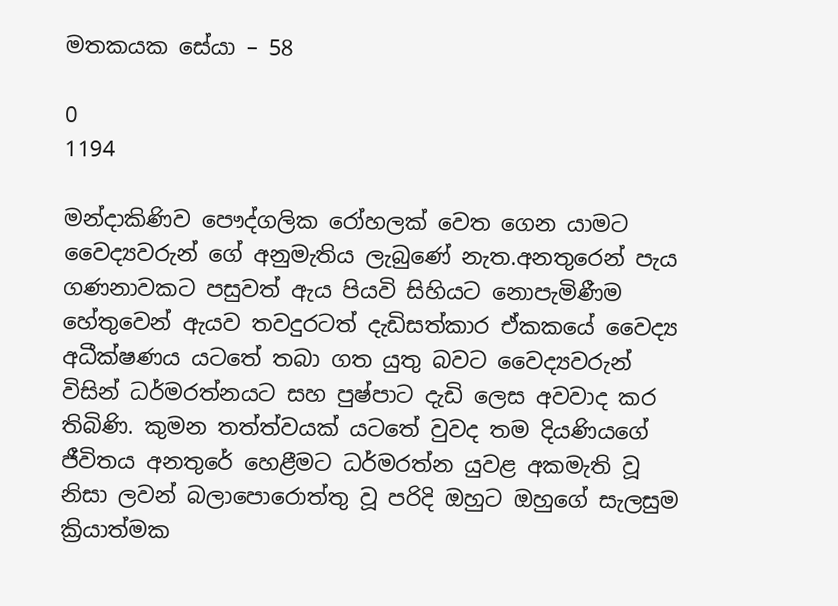මතකයක සේයා – 58

0
1194

මන්දාකිණිව පෞද්ගලික රෝහලක් වෙත ගෙන යාමට වෛද්‍යවරුන් ගේ අනුමැතිය ලැබුණේ නැත.අනතුරෙන් පැය ගණනාවකට පසුවත් ඇය පියවි සිහියට නොපැමිණීම හේතුවෙන් ඇයව තවදුරටත් දැඩිසත්කාර ඒකකයේ වෛද්‍ය අධීක්ෂණය යටතේ තබා ගත යුතු බවට වෛද්‍යවරුන් විසින් ධර්මරත්නයට සහ පුෂ්පාට දැඩි ලෙස අවවාද කර තිබිණි. කුමන තත්ත්වයක් යටතේ වුවද තම දියණියගේ ජීවිතය අනතුරේ හෙළීමට ධර්මරත්න යුවළ අකමැති වූ නිසා ලවන් බලාපොරොත්තු වූ පරිදි ඔහුට ඔහුගේ සැලසුම ක්‍රියාත්මක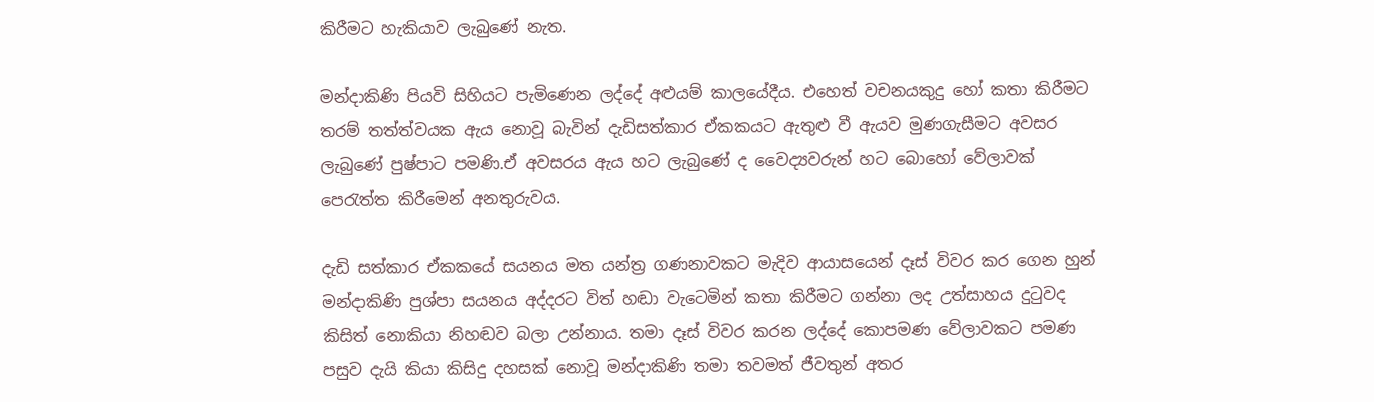කිරීමට හැකියාව ලැබුණේ නැත.

මන්දාකිණි පියවි සිහියට පැමිණෙන ලද්දේ අළුයම් කාලයේදීය. එහෙත් වචනයකුදු හෝ කතා කිරීමට තරම් තත්ත්වයක ඇය නොවූ බැවින් දැඩිසත්කාර ඒකකයට ඇතුළු වී ඇයව මුණගැසීමට අවසර ලැබුණේ පුෂ්පාට පමණි.ඒ අවසරය ඇය හට ලැබුණේ ද වෛද්‍යවරුන් හට බොහෝ වේලාවක් පෙරැත්ත කිරීමෙන් අනතුරුවය.

දැඩි සත්කාර ඒකකයේ සයනය මත යන්ත්‍ර ගණනාවකට මැදිව ආයාසයෙන් දෑස් විවර කර ගෙන හුන් මන්දාකිණි පුශ්පා සයනය අද්දරට විත් හඬා වැටෙමින් කතා කිරීමට ගන්නා ලද උත්සාහය දුටුවද කිසිත් නොකියා නිහඬව බලා උන්නාය. තමා දෑස් විවර කරන ලද්දේ කොපමණ වේලාවකට පමණ පසුව දැයි කියා කිසිදු දහසක් නොවූ මන්දාකිණි තමා තවමත් ජීවතුන් අතර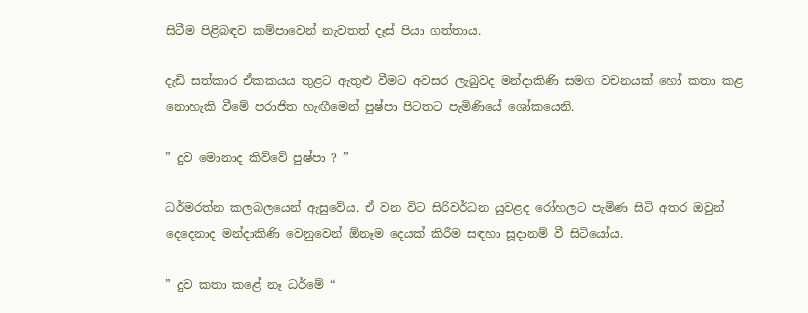සිටීම පිළිබඳව කම්පාවෙන් නැවතත් දෑස් පියා ගත්තාය.

දැඩි සත්කාර ඒකකයය තුළට ඇතුළු වීමට අවසර ලැබුවද මන්දාකිණි සමග වචනයක් හෝ කතා කළ නොහැකි වීමේ පරාජිත හැඟීමෙන් පුෂ්පා පිටතට පැමිණියේ ශෝකයෙනි.

” දුව මොනාද කිව්වේ පුෂ්පා ? ”

ධර්මරත්න කලබලයෙන් ඇසුවේය. ඒ වන විට සිරිවර්ධන යුවළද රෝහලට පැමිණ සිටි අතර ඔවුන් දෙදෙනාද මන්දාකිණි වෙනුවෙන් ඕනෑම දෙයක් කිරීම සඳහා සූදානම් වී සිටියෝය.

” දුව කතා කළේ නෑ ධර්මේ “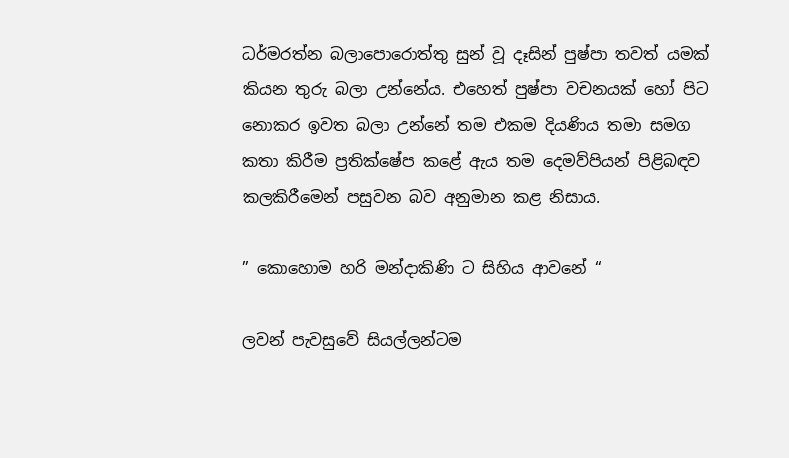ධර්මරත්න බලාපොරොත්තු සුන් වූ දෑසින් පුෂ්පා තවත් යමක් කියන තුරු බලා උන්නේය. එහෙත් පුෂ්පා වචනයක් හෝ පිට නොකර ඉවත බලා උන්නේ තම එකම දියණිය තමා සමග කතා කිරීම ප්‍රතික්ෂේප කළේ ඇය තම දෙමව්පියන් පිළිබඳව කලකිරීමෙන් පසුවන බව අනුමාන කළ නිසාය.

” කොහොම හරි මන්දාකිණි ට සිහිය ආවනේ “

ලවන් පැවසුවේ සියල්ලන්ටම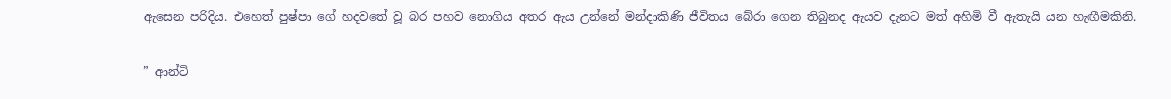ඇසෙන පරිදිය. එහෙත් පුෂ්පා ගේ හදවතේ වූ බර පහව නොගිය අතර ඇය උන්නේ මන්දාකිණි ජීවිතය බේරා ගෙන තිබුනද ඇයව දැනට මත් අහිමි වී ඇතැයි යන හැඟීමකිනි.

” ආන්ටි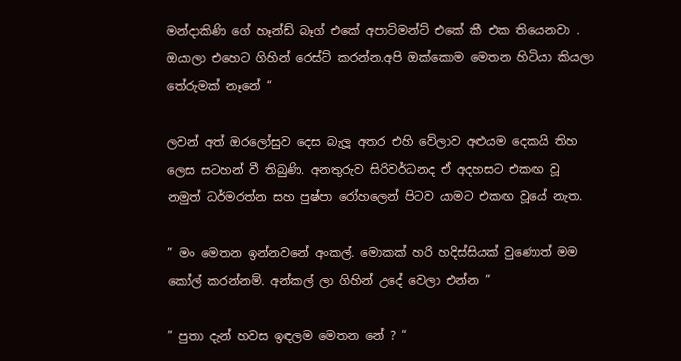මන්දාකිණි ගේ හෑන්ඩ් බෑග් එකේ අපාට්මන්ට් එකේ කී එක තියෙනවා . ඔයාලා එහෙට ගිහින් රෙස්ට් කරන්න.අපි ඔක්කොම මෙතන හිටියා කියලා තේරුමක් නෑනේ “

ලවන් අත් ඔරලෝසුව දෙස බැලූ අතර එහි වේලාව අළුයම දෙකයි තිහ ලෙස සටහන් වී තිබුණි. අනතුරුව සිරිවර්ධනද ඒ අදහසට එකඟ වූ නමුත් ධර්මරත්න සහ පුෂ්පා රෝහලෙන් පිටව යාමට එකඟ වූයේ නැත.

” මං මෙතන ඉන්නවනේ අංකල්. මොකක් හරි හදිස්සියක් වුණොත් මම කෝල් කරන්නම්. අන්කල් ලා ගිහින් උදේ වෙලා එන්න ”

” පුතා දැන් හවස ඉඳලම මෙතන නේ ? “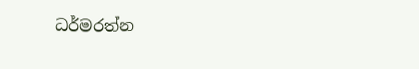ධර්මරත්න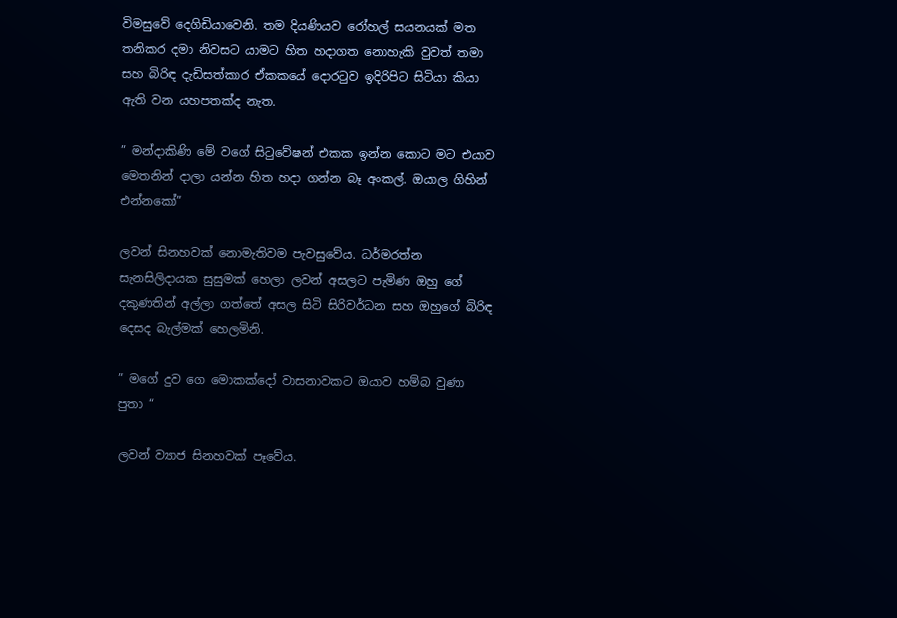විමසුවේ දෙගිඩියාවෙනි. තම දියණියව රෝහල් සයනයක් මත තනිකර දමා නිවසට යාමට හිත හදාගත නොහැකි වුවත් තමා සහ බිරිඳ දැඩිසත්කාර ඒකකයේ දොරටුව ඉදිරිපිට සිටියා කියා ඇති වන යහපතක්ද නැත.

” මන්දාකිණි මේ වගේ සිටුවේෂන් එකක ඉන්න කොට මට එයාව මෙතනින් දාලා යන්න හිත හදා ගන්න බෑ අංකල්. ඔයාල ගිහින් එන්නකෝ”

ලවන් සිනහවක් නොමැතිවම පැවසුවේය. ධර්මරත්න සැනසිලිදායක සුසුමක් හෙලා ලවන් අසලට පැමිණ ඔහු ගේ දකුණතින් අල්ලා ගත්තේ අසල සිටි සිරිවර්ධන සහ ඔහුගේ බිරිඳ දෙසද බැල්මක් හෙලමිනි.

” මගේ දුව ගෙ මොකක්දෝ වාසනාවකට ඔයාව හම්බ වුණා පුතා “

ලවන් ව්‍යාජ සිනහවක් පෑවේය.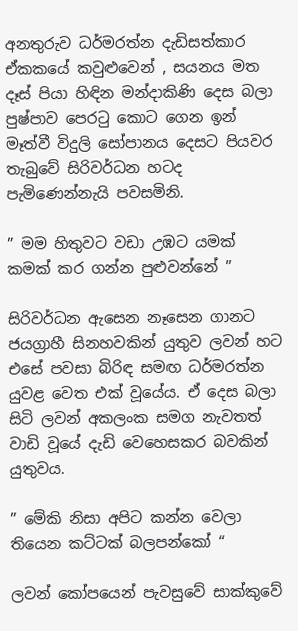අනතුරුව ධර්මරත්න දැඩිසත්කාර ඒකකයේ කවුළුවෙන් , සයනය මත දෑස් පියා හිඳින මන්දාකිණි දෙස බලා පුෂ්පාව පෙරටු කොට ගෙන ඉන් මෑත්වී විදුලි සෝපානය දෙසට පියවර තැබුවේ සිරිවර්ධන හටද පැමිණෙන්නැයි පවසමිනි.

” මම හිතුවට වඩා උඹට යමක් කමක් කර ගන්න පුළුවන්නේ ”

සිරිවර්ධන ඇසෙන නෑසෙන ගානට ජයග්‍රාහී සිනහවකින් යුතුව ලවන් හට එසේ පවසා බිරිඳ සමඟ ධර්මරත්න යුවළ වෙත එක් වූයේය. ඒ දෙස බලා සිටි ලවන් අකලංක සමග නැවතත් වාඩි වූයේ දැඩි වෙහෙසකර බවකින් යුතුවය.

” මේකි නිසා අපිට කන්න වෙලා තියෙන කට්ටක් බලපන්කෝ “

ලවන් කෝපයෙන් පැවසුවේ සාක්කුවේ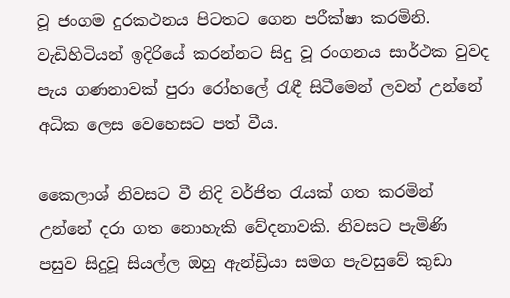වූ ජංගම දුරකථනය පිටතට ගෙන පරීක්ෂා කරමිනි. වැඩිහිටියන් ඉදිරියේ කරන්නට සිදු වූ රංගනය සාර්ථක වුවද පැය ගණනාවක් පුරා රෝහලේ රැඳී සිටීමෙන් ලවන් උන්නේ අධික ලෙස වෙහෙසට පත් වීය.

කෛලාශ් නිවසට වී නිදි වර්ජිත රැයක් ගත කරමින් උන්නේ දරා ගත නොහැකි වේදනාවකි. නිවසට පැමිණි පසුව සිදුවූ සියල්ල ඔහු ඇන්ඩ්‍රියා සමග පැවසුවේ කුඩා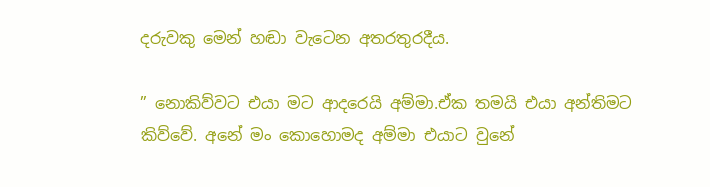දරුවකු මෙන් හඬා වැටෙන අතරතුරදීය.

” නොකිව්වට එයා මට ආදරෙයි අම්මා.ඒක තමයි එයා අන්තිමට කිව්වේ. අනේ මං කොහොමද අම්මා එයාට වුනේ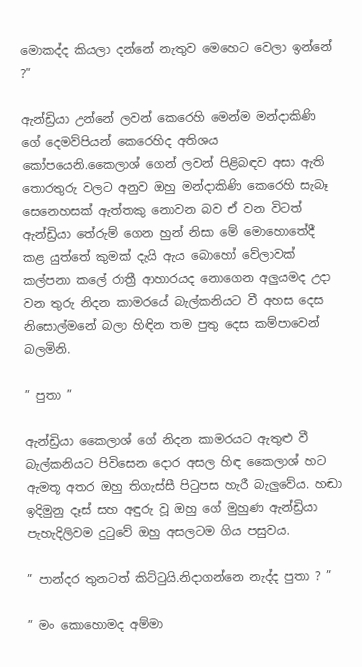මොකද්ද කියලා දන්නේ නැතුව මෙහෙට වෙලා ඉන්නේ ?”

ඇන්ඩ්‍රියා උන්නේ ලවන් කෙරෙහි මෙන්ම මන්දාකිණි ගේ දෙමව්පියන් කෙරෙහිද අතිශය කෝපයෙනි.කෛලාශ් ගෙන් ලවන් පිළිබඳව අසා ඇති තොරතුරු වලට අනුව ඔහු මන්දාකිණි කෙරෙහි සැබෑ සෙනෙහසක් ඇත්තකු නොවන බව ඒ වන විටත් ඇන්ඩ්‍රියා තේරුම් ගෙන හුන් නිසා මේ මොහොතේදී කළ යුත්තේ කුමක් දැයි ඇය බොහෝ වේලාවක් කල්පනා කලේ රාත්‍රී ආහාරයද නොගෙන අලුයමද උදා වන තුරු නිදන කාමරයේ බැල්කනියට වී අහස දෙස නිසොල්මනේ බලා හිඳින තම පුතු දෙස කම්පාවෙන් බලමිනි.

” පුතා ”

ඇන්ඩ්‍රියා කෛලාශ් ගේ නිදන කාමරයට ඇතුළු වී බැල්කනියට පිවිසෙන දොර අසල හිඳ කෛලාශ් හට ඇමතූ අතර ඔහු තිගැස්සී පිටුපස හැරී බැලුවේය. හඬා ඉදිමුනු දෑස් සහ අඳුරු වූ ඔහු ගේ මුහුණ ඇන්ඩ්‍රියා පැහැදිලිවම දුටුවේ ඔහු අසලටම ගිය පසුවය.

” පාන්දර තුනටත් කිට්ටුයි.නිදාගන්නෙ නැද්ද පුතා ? ”

” මං කොහොමද අම්මා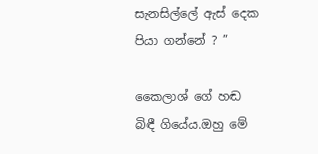සැනසිල්ලේ ඇස් දෙක පියා ගන්නේ ? ”

කෛලාශ් ගේ හඬ බිඳී ගියේය.ඔහු මේ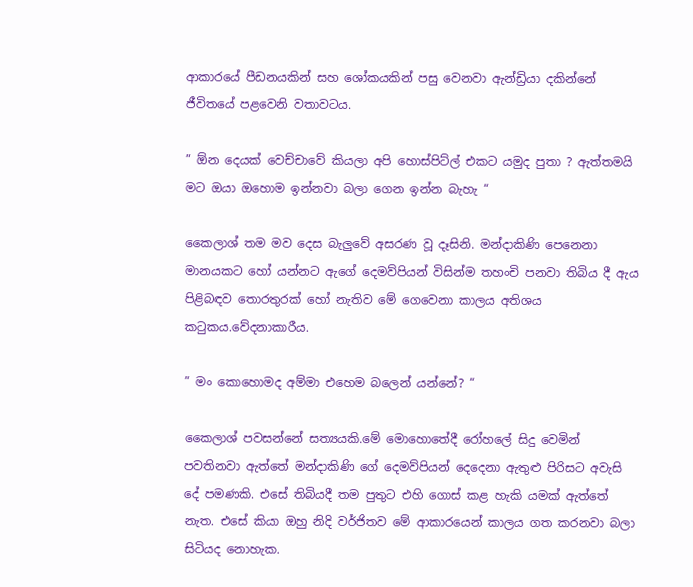ආකාරයේ පීඩනයකින් සහ ශෝකයකින් පසු වෙනවා ඇන්ඩ්‍රියා දකින්නේ ජීවිතයේ පළවෙනි වතාවටය.

” ඕන දෙයක් වෙච්චාවේ කියලා අපි හොස්පිට්ල් එකට යමුද පුතා ? ඇත්තමයි මට ඔයා ඔහොම ඉන්නවා බලා ගෙන ඉන්න බැහැ “

කෛලාශ් තම මව දෙස බැලුවේ අසරණ වූ දෑසිනි. මන්දාකිණි පෙනෙනා මානයකට හෝ යන්නට ඇගේ දෙමව්පියන් විසින්ම තහංචි පනවා තිබිය දී ඇය පිළිබඳව තොරතුරක් හෝ නැතිව මේ ගෙවෙනා කාලය අතිශය කටුකය.වේදනාකාරීය.

” මං කොහොමද අම්මා එහෙම බලෙන් යන්නේ? “

කෛලාශ් පවසන්නේ සත්‍යයකි.මේ මොහොතේදී රෝහ‍ලේ සිදු වෙමින් පවතිනවා ඇත්තේ මන්දාකිණි ගේ දෙමව්පියන් දෙදෙනා ඇතුළු පිරිසට අවැසි දේ පමණකි. එසේ තිබියදී තම පුතුට එහි ගොස් කළ හැකි යමක් ඇත්තේ නැත. එසේ කියා ඔහු නිදි වර්ජිතව මේ ආකාරයෙන් කාලය ගත කරනවා බලා සිටියද නොහැක.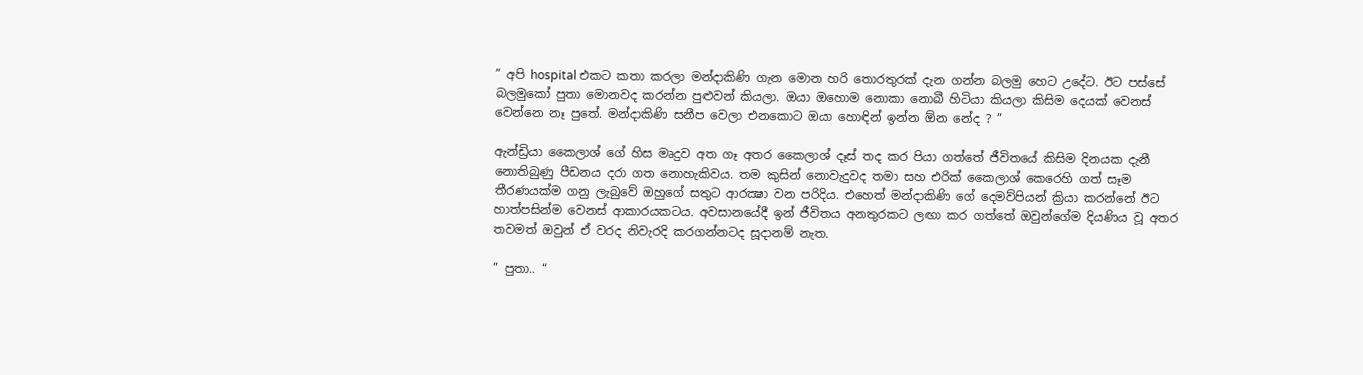” අපි hospital එකට කතා කරලා මන්දාකිණි ගැන මොන හරි තොරතුරක් දැන ගන්න බලමු හෙට උදේට. ඊට පස්සේ බලමුකෝ පුතා මොනවද කරන්න පුළුවන් කියලා. ඔයා ඔහොම නොකා නොබී හිටියා කියලා කිසිම දෙයක් වෙනස් වෙන්නෙ නෑ පුතේ. මන්දාකිණි සනීප වෙලා එනකොට ඔයා හොඳින් ඉන්න ඕන නේද ? ”

ඇන්ඩ්‍රියා කෛලාශ් ගේ හිස මෘදුව අත ගෑ අතර කෛලාශ් දෑස් තද කර පියා ගත්තේ ජීවිතයේ කිසිම දිනයක දැනී නොතිබුණු පීඩනය දරා ගත නොහැකිවය. තම කුසින් නොවැදුවද තමා සහ එරික් කෛලාශ් කෙරෙහි ගත් සෑම තීරණයක්ම ගනු ලැබුවේ ඔහුගේ සතුට ආරක්‍ෂා වන පරිදිය. එහෙත් මන්දාකිණි ගේ දෙමව්පියන් ක්‍රියා කරන්නේ ඊට හාත්පසින්ම වෙනස් ආකාරයකටය. අවසානයේදී ඉන් ජීවිතය අනතුරකට ලඟා කර ගත්තේ ඔවුන්ගේම දියණිය වූ අතර තවමත් ඔවුන් ඒ වරද නිවැරදි කරගන්නටද සූදානම් නැත.

” පුතා.. “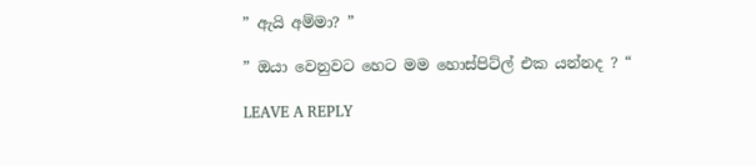” ඇයි අම්මා? ”

” ඔයා වෙනුවට හෙට මම හොස්පිට්ල් එක යන්නද ? “

LEAVE A REPLY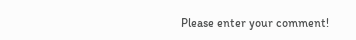Please enter your comment!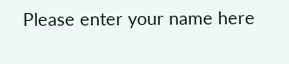Please enter your name here